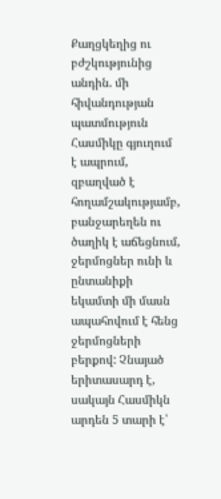Քաղցկեղից ու բժշկությունից անդին. մի հիվանդության պատմություն
Հասմիկը գյուղում է ապրում, զբաղված է հողամշակությամբ, բանջարեղեն ու ծաղիկ է աճեցնում, ջերմոցներ ունի և ընտանիքի եկամտի մի մասն ապահովում է հենց ջերմոցների բերքով: Չնայած երիտասարդ է, սակայն Հասմիկն արդեն 5 տարի է՝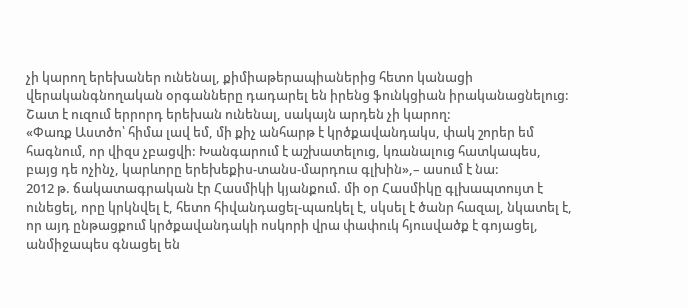չի կարող երեխաներ ունենալ, քիմիաթերապիաներից հետո կանացի վերականգնողական օրգանները դադարել են իրենց ֆունկցիան իրականացնելուց: Շատ է ուզում երրորդ երեխան ունենալ, սակայն արդեն չի կարող:
«Փառք Աստծո՝ հիմա լավ եմ, մի քիչ անհարթ է կրծքավանդակս, փակ շորեր եմ հագնում, որ վիզս չբացվի: Խանգարում է աշխատելուց, կռանալուց հատկապես, բայց դե ոչինչ, կարևորը երեխեքիս-տանս-մարդուս գլխին»,– ասում է նա:
2012 թ. ճակատագրական էր Հասմիկի կյանքում. մի օր Հասմիկը գլխապտույտ է ունեցել, որը կրկնվել է, հետո հիվանդացել-պառկել է, սկսել է ծանր հազալ, նկատել է, որ այդ ընթացքում կրծքավանդակի ոսկորի վրա փափուկ հյուսվածք է գոյացել, անմիջապես գնացել են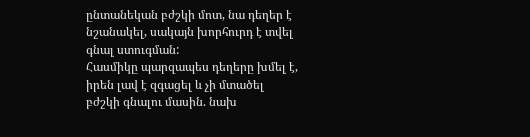ընտանեկան բժշկի մոտ, նա դեղեր է նշանակել, սակայն խորհուրդ է տվել գնալ ստուգման:
Հասմիկը պարզապես դեղերը խմել է, իրեն լավ է զգացել և չի մտածել բժշկի գնալու մասին. նախ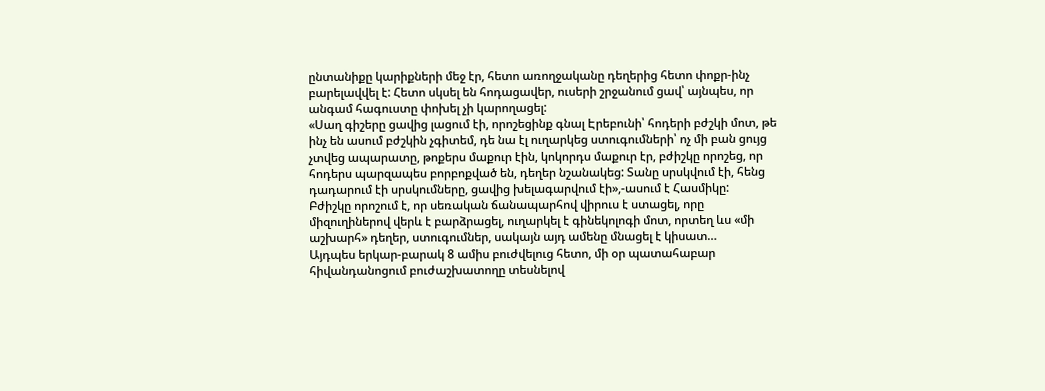ընտանիքը կարիքների մեջ էր, հետո առողջականը դեղերից հետո փոքր-ինչ բարելավվել է: Հետո սկսել են հոդացավեր, ուսերի շրջանում ցավ՝ այնպես, որ անգամ հագուստը փոխել չի կարողացել:
«Սաղ գիշերը ցավից լացում էի, որոշեցինք գնալ Էրեբունի՝ հոդերի բժշկի մոտ, թե ինչ են ասում բժշկին չգիտեմ, դե նա էլ ուղարկեց ստուգումների՝ ոչ մի բան ցույց չտվեց ապարատը, թոքերս մաքուր էին, կոկորդս մաքուր էր, բժիշկը որոշեց, որ հոդերս պարզապես բորբոքված են, դեղեր նշանակեց: Տանը սրսկվում էի, հենց դադարում էի սրսկումները, ցավից խելագարվում էի»,-ասում է Հասմիկը:
Բժիշկը որոշում է, որ սեռական ճանապարհով վիրուս է ստացել, որը միզուղիներով վերև է բարձրացել, ուղարկել է գինեկոլոգի մոտ, որտեղ ևս «մի աշխարհ» դեղեր, ստուգումներ, սակայն այդ ամենը մնացել է կիսատ…
Այդպես երկար-բարակ 8 ամիս բուժվելուց հետո, մի օր պատահաբար հիվանդանոցում բուժաշխատողը տեսնելով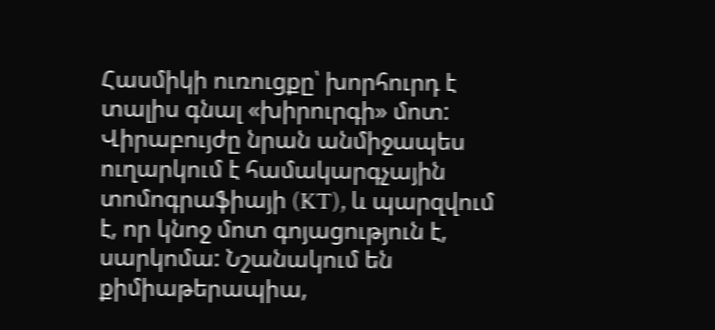Հասմիկի ուռուցքը՝ խորհուրդ է տալիս գնալ «խիրուրգի» մոտ: Վիրաբույժը նրան անմիջապես ուղարկում է համակարգչային տոմոգրաֆիայի (KT), և պարզվում է, որ կնոջ մոտ գոյացություն է, սարկոմա: Նշանակում են քիմիաթերապիա,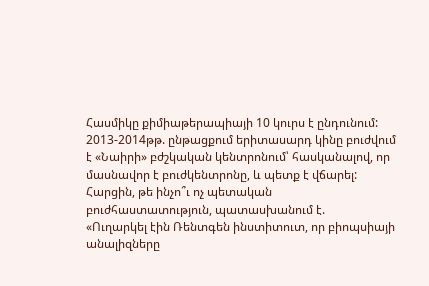Հասմիկը քիմիաթերապիայի 10 կուրս է ընդունում:
2013-2014թթ. ընթացքում երիտասարդ կինը բուժվում է «Նաիրի» բժշկական կենտրոնում՝ հասկանալով, որ մասնավոր է բուժկենտրոնը, և պետք է վճարել: Հարցին, թե ինչո՞ւ ոչ պետական բուժհաստատություն, պատասխանում է.
«Ուղարկել էին Ռենտգեն ինստիտուտ, որ բիոպսիայի անալիզները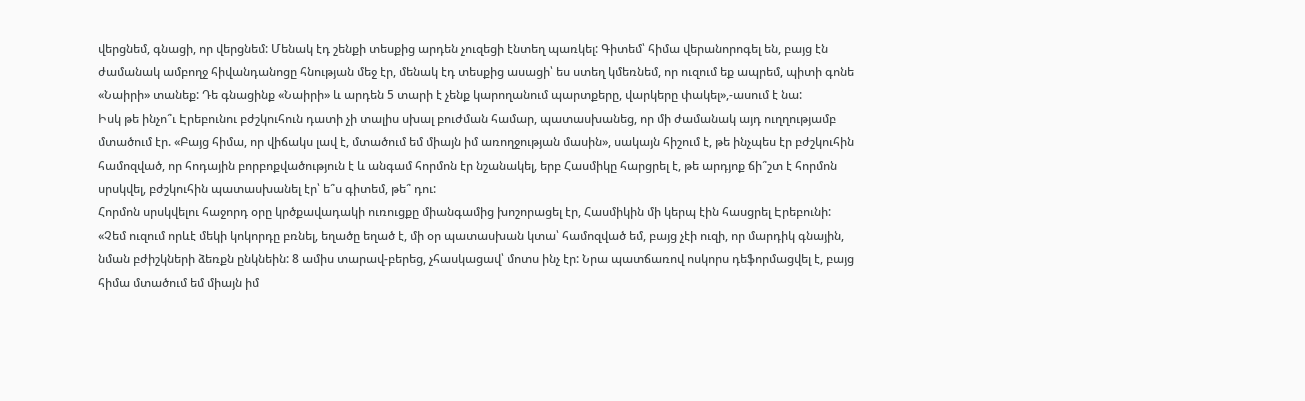վերցնեմ, գնացի, որ վերցնեմ: Մենակ էդ շենքի տեսքից արդեն չուզեցի էնտեղ պառկել: Գիտեմ՝ հիմա վերանորոգել են, բայց էն ժամանակ ամբողջ հիվանդանոցը հնության մեջ էր, մենակ էդ տեսքից ասացի՝ ես ստեղ կմեռնեմ, որ ուզում եք ապրեմ, պիտի գոնե «Նաիրի» տանեք: Դե գնացինք «Նաիրի» և արդեն 5 տարի է չենք կարողանում պարտքերը, վարկերը փակել»,-ասում է նա:
Իսկ թե ինչո՞ւ Էրեբունու բժշկուհուն դատի չի տալիս սխալ բուժման համար, պատասխանեց, որ մի ժամանակ այդ ուղղությամբ մտածում էր. «Բայց հիմա, որ վիճակս լավ է, մտածում եմ միայն իմ առողջության մասին», սակայն հիշում է, թե ինչպես էր բժշկուհին համոզված, որ հոդային բորբոքվածություն է և անգամ հորմոն էր նշանակել, երբ Հասմիկը հարցրել է, թե արդյոք ճի՞շտ է հորմոն սրսկվել, բժշկուհին պատասխանել էր՝ ե՞ս գիտեմ, թե՞ դու:
Հորմոն սրսկվելու հաջորդ օրը կրծքավադակի ուռուցքը միանգամից խոշորացել էր, Հասմիկին մի կերպ էին հասցրել Էրեբունի:
«Չեմ ուզում որևէ մեկի կոկորդը բռնել, եղածը եղած է, մի օր պատասխան կտա՝ համոզված եմ, բայց չէի ուզի, որ մարդիկ գնային, նման բժիշկների ձեռքն ընկնեին: 8 ամիս տարավ-բերեց, չհասկացավ՝ մոտս ինչ էր: Նրա պատճառով ոսկորս դեֆորմացվել է, բայց հիմա մտածում եմ միայն իմ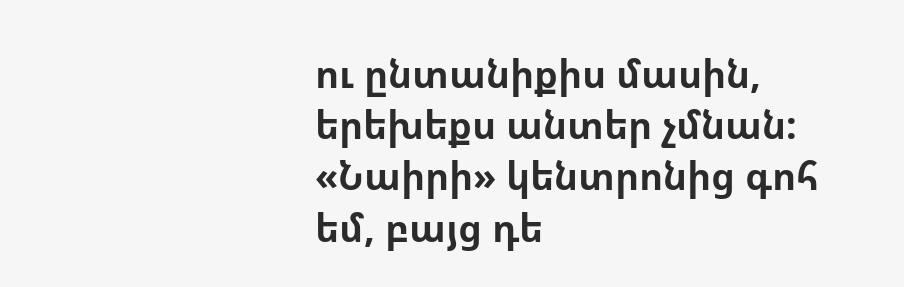ու ընտանիքիս մասին, երեխեքս անտեր չմնան: «Նաիրի» կենտրոնից գոհ եմ, բայց դե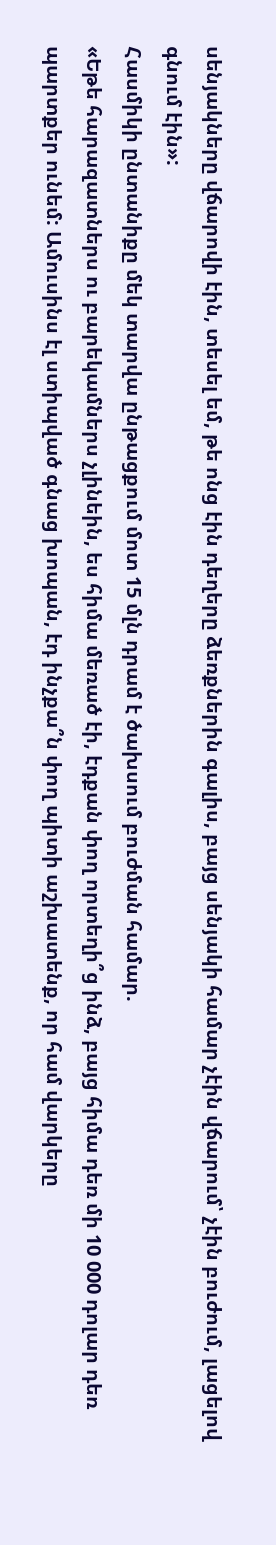սենյակները վճարովի էին, տեսել եմ, թե ոնց էին դեղերը ձեռքներին գալիս, բայց սենյակի համար չէին վճարում՝ չէին բուժում, լացելով գնում էին»:
Հասմիկի ընտանիքը մեկ տարվա ընթացքում մոտ 15 մլն դրամ է ծախսում բուժման համար.
«Եթե հարազատներս ու բարեկամներս չլինեին, ես հիմա մեռած էի, էդքան փող որտեղի՞ց ինձ, բայց հիմա դեռ մի 10 000 դոլար դեռ պարտքեր ունեմ: Ամուսինս էլ ստիպված գնաց խոպան, էդ ինչքա՞ն փող պիտի աշխատենք, որ համ վարկերը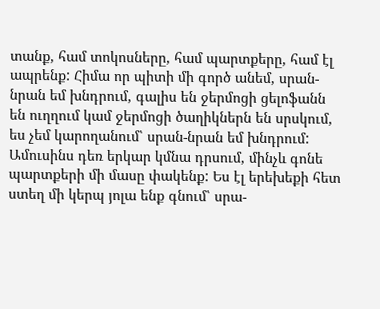տանք, համ տոկոսները, համ պարտքերը, համ էլ ապրենք: Հիմա որ պիտի մի գործ անեմ, սրան-նրան եմ խնդրում, գալիս են ջերմոցի ցելոֆանն են ուղղում կամ ջերմոցի ծաղիկներն են սրսկում, ես չեմ կարողանում՝ սրան-նրան եմ խնդրում: Ամուսինս դեռ երկար կմնա դրսում, մինչև գոնե պարտքերի մի մասը փակենք: Ես էլ երեխեքի հետ ստեղ մի կերպ յոլա ենք գնում՝ սրա-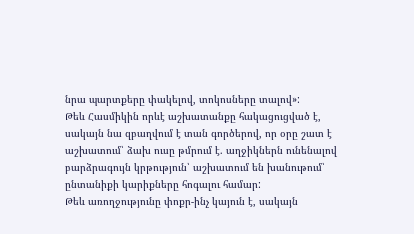նրա պարտքերը փակելով, տոկոսները տալով»:
Թեև Հասմիկին որևէ աշխատանքը հակացուցված է, սակայն նա զբաղվում է տան գործերով, որ օրը շատ է աշխատում՝ ձախ ուսը թմրում է. աղջիկներն ունենալով բարձրագույն կրթություն՝ աշխատում են խանութում՝ ընտանիքի կարիքները հոգալու համար:
Թեև առողջությունը փոքր-ինչ կայուն է, սակայն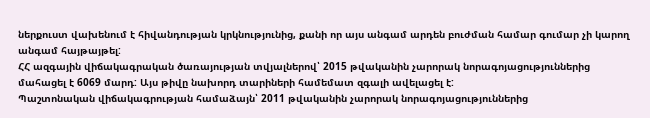ներքուստ վախենում է հիվանդության կրկնությունից, քանի որ այս անգամ արդեն բուժման համար գումար չի կարող անգամ հայթայթել:
ՀՀ ազգային վիճակագրական ծառայության տվյալներով՝ 2015 թվականին չարորակ նորագոյացություններից մահացել է 6069 մարդ: Այս թիվը նախորդ տարիների համեմատ զգալի ավելացել է:
Պաշտոնական վիճակագրության համաձայն՝ 2011 թվականին չարորակ նորագոյացություններից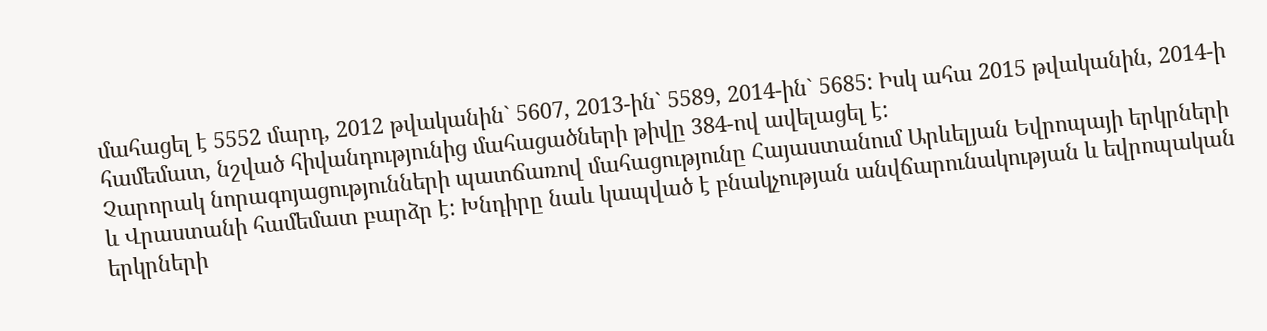մահացել է 5552 մարդ, 2012 թվականին` 5607, 2013-ին` 5589, 2014-ին` 5685: Իսկ ահա 2015 թվականին, 2014-ի համեմատ, նշված հիվանդությունից մահացածների թիվը 384-ով ավելացել է:
Չարորակ նորագոյացությունների պատճառով մահացությունը Հայաստանում Արևելյան Եվրոպայի երկրների և Վրաստանի համեմատ բարձր է: Խնդիրը նաև կապված է բնակչության անվճարունակության և եվրոպական երկրների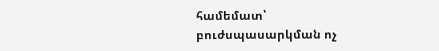համեմատ՝ բուժսպասարկման ոչ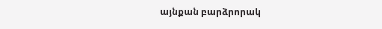այնքան բարձրորակ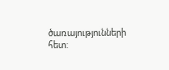ծառայությունների հետ: